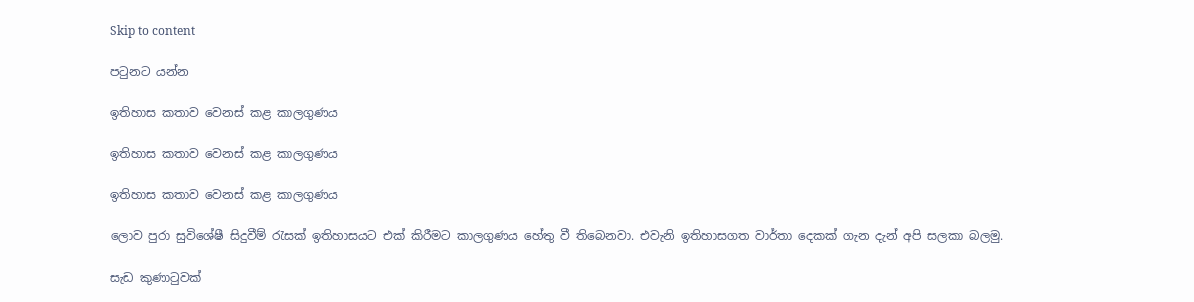Skip to content

පටුනට යන්න

ඉතිහාස කතාව වෙනස් කළ කාලගුණය

ඉතිහාස කතාව වෙනස් කළ කාලගුණය

ඉතිහාස කතාව වෙනස් කළ කාලගුණය

ලොව පුරා සුවිශේෂී සිදුවීම් රැසක් ඉතිහාසයට එක් කිරීමට කාලගුණය හේතු වී තිබෙනවා. එවැනි ඉතිහාසගත වාර්තා දෙකක් ගැන දැන් අපි සලකා බලමු.

සැඩ කුණාටුවක්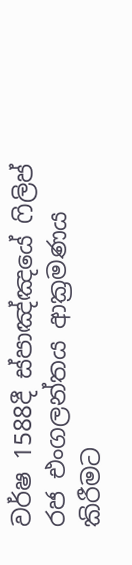වර්ෂ 1588දී ස්පාඤ්ඤයේ ෆිලිප් රජ එංගලන්තය ආක්‍රමණය කිරීමට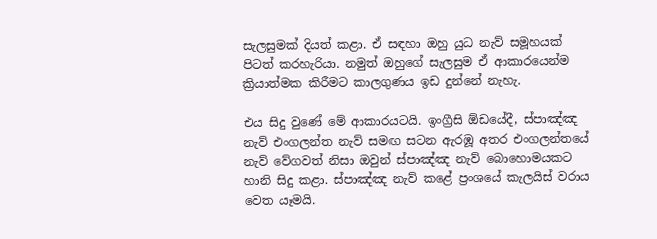සැලසුමක් දියත් කළා. ඒ සඳහා ඔහු යුධ නැව් සමූහයක් පිටත් කරහැරියා. නමුත් ඔහුගේ සැලසුම ඒ ආකාරයෙන්ම ක්‍රියාත්මක කිරීමට කාලගුණය ඉඩ දුන්නේ නැහැ.

එය සිදු වුණේ මේ ආකාරයටයි. ඉංග්‍රීසි ඕඩයේදී, ස්පාඤ්ඤ නැව් එංගලන්ත නැව් සමඟ සටන ඇරඹූ අතර එංගලන්තයේ නැව් වේගවත් නිසා ඔවුන් ස්පාඤ්ඤ නැව් බොහොමයකට හානි සිදු කළා. ස්පාඤ්ඤ නැව් කළේ ප්‍රංශයේ කැලයිස් වරාය වෙත යෑමයි.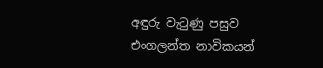අඳුරු වැටුණු පසුව එංගලන්ත නාවිකයන්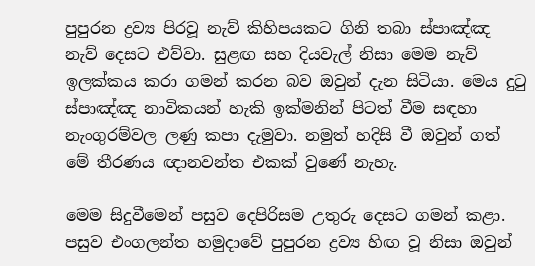පුපුරන ද්‍රව්‍ය පිරවූ නැව් කිහිපයකට ගිනි තබා ස්පාඤ්ඤ නැව් දෙසට එව්වා. සුළඟ සහ දියවැල් නිසා මෙම නැව් ඉලක්කය කරා ගමන් කරන බව ඔවුන් දැන සිටියා. මෙය දුටු ස්පාඤ්ඤ නාවිකයන් හැකි ඉක්මනින් පිටත් වීම සඳහා නැංගුරම්වල ලණු කපා දැමුවා. නමුත් හදිසි වී ඔවුන් ගත් මේ තීරණය ඥානවන්ත එකක් වුණේ නැහැ.

මෙම සිදුවීමෙන් පසුව දෙපිරිසම උතුරු දෙසට ගමන් කළා. පසුව එංගලන්ත හමුදාවේ පුපුරන ද්‍රව්‍ය හිඟ වූ නිසා ඔවුන්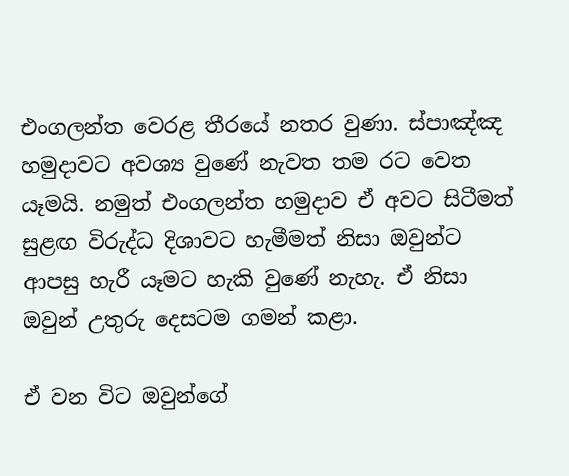එංගලන්ත වෙරළ තීරයේ නතර වුණා. ස්පාඤ්ඤ හමුදාවට අවශ්‍ය වුණේ නැවත තම රට වෙත යෑමයි. නමුත් එංගලන්ත හමුදාව ඒ අවට සිටීමත් සුළඟ විරුද්ධ දිශාවට හැමීමත් නිසා ඔවුන්ට ආපසු හැරී යෑමට හැකි වුණේ නැහැ. ඒ නිසා ඔවුන් උතුරු දෙසටම ගමන් කළා.

ඒ වන විට ඔවුන්ගේ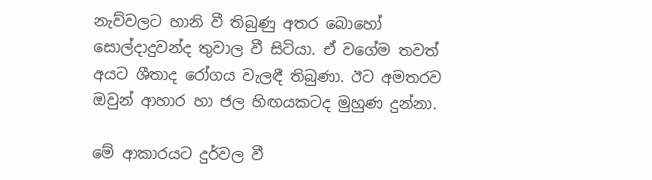නැව්වලට හානි වී තිබුණු අතර බොහෝ සොල්දාදුවන්ද තුවාල වී සිටියා. ඒ වගේම තවත් අයට ශීතාද රෝගය වැලඳී තිබුණා. ඊට අමතරව ඔවුන් ආහාර හා ජල හිඟයකටද මුහුණ දුන්නා.

මේ ආකාරයට දුර්වල වී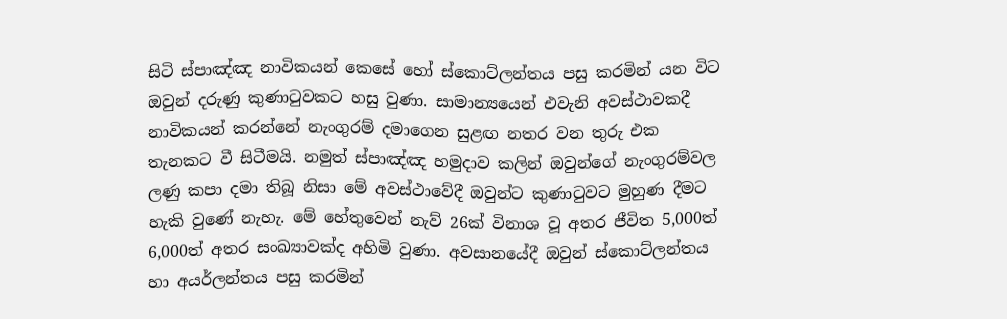සිටි ස්පාඤ්ඤ නාවිකයන් කෙසේ හෝ ස්කොට්ලන්තය පසු කරමින් යන විට ඔවුන් දරුණු කුණාටුවකට හසු වුණා. සාමාන්‍යයෙන් එවැනි අවස්ථාවකදී නාවිකයන් කරන්නේ නැංගුරම් දමාගෙන සුළඟ නතර වන තුරු එක තැනකට වී සිටීමයි. නමුත් ස්පාඤ්ඤ හමුදාව කලින් ඔවුන්ගේ නැංගුරම්වල ලණු කපා දමා තිබූ නිසා මේ අවස්ථාවේදී ඔවුන්ට කුණාටුවට මුහුණ දීමට හැකි වුණේ නැහැ. මේ හේතුවෙන් නැව් 26ක් විනාශ වූ අතර ජීවිත 5,000ත් 6,000ත් අතර සංඛ්‍යාවක්ද අහිමි වුණා. අවසානයේදී ඔවුන් ස්කොට්ලන්තය හා අයර්ලන්තය පසු කරමින්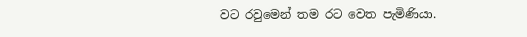වට රවුමෙන් තම රට වෙත පැමිණියා.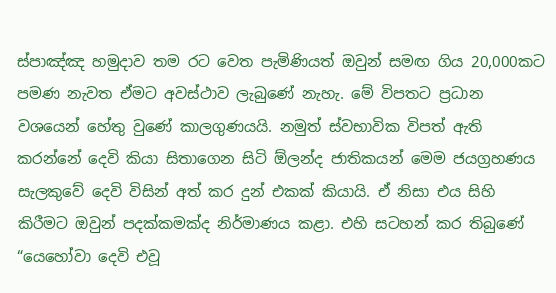ස්පාඤ්ඤ හමුදාව තම රට වෙත පැමිණියත් ඔවුන් සමඟ ගිය 20,000කට පමණ නැවත ඒමට අවස්ථාව ලැබුණේ නැහැ. මේ විපතට ප්‍රධාන වශයෙන් හේතු වුණේ කාලගුණයයි. නමුත් ස්වභාවික විපත් ඇති කරන්නේ දෙවි කියා සිතාගෙන සිටි ඕලන්ද ජාතිකයන් මෙම ජයග්‍රහණය සැලකුවේ දෙවි විසින් අත් කර දුන් එකක් කියායි. ඒ නිසා එය සිහි කිරීමට ඔවුන් පදක්කමක්ද නිර්මාණය කළා. එහි සටහන් කර තිබුණේ “යෙහෝවා දෙවි එවූ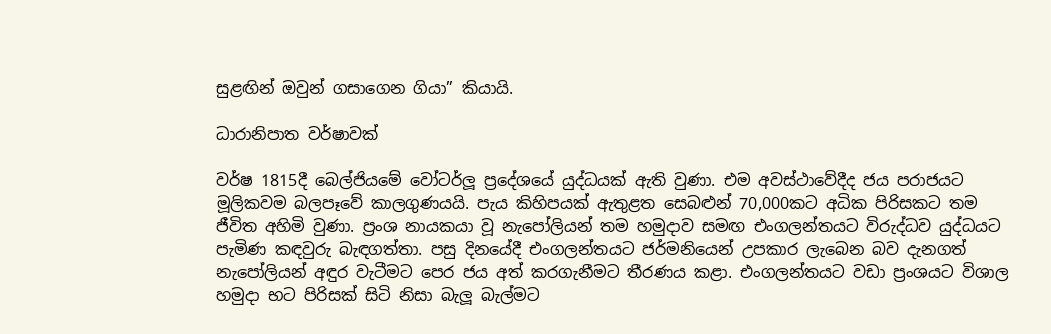සුළඟින් ඔවුන් ගසාගෙන ගියා” කියායි.

ධාරානිපාත වර්ෂාවක්

වර්ෂ 1815දී බෙල්ජියමේ වෝටර්ලූ ප්‍රදේශයේ යුද්ධයක් ඇති වුණා. එම අවස්ථාවේදීද ජය පරාජයට මූලිකවම බලපෑවේ කාලගුණයයි. පැය කිහිපයක් ඇතුළත සෙබළුන් 70,000කට අධික පිරිසකට තම ජීවිත අහිමි වුණා. ප්‍රංශ නායකයා වූ නැපෝලියන් තම හමුදාව සමඟ එංගලන්තයට විරුද්ධව යුද්ධයට පැමිණ කඳවුරු බැඳගත්තා. පසු දිනයේදී එංගලන්තයට ජර්මනියෙන් උපකාර ලැබෙන බව දැනගත් නැපෝලියන් අඳුර වැටීමට පෙර ජය අත් කරගැනීමට තීරණය කළා. එංගලන්තයට වඩා ප්‍රංශයට විශාල හමුදා භට පිරිසක් සිටි නිසා බැලූ බැල්මට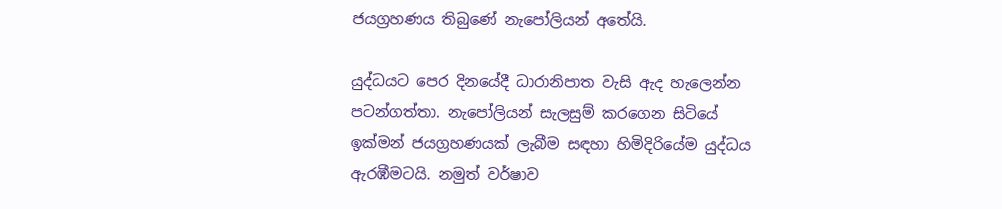ජයග්‍රහණය තිබුණේ නැපෝලියන් අතේයි.

යුද්ධයට පෙර දිනයේදී ධාරානිපාත වැසි ඇද හැලෙන්න පටන්ගත්තා. නැපෝලියන් සැලසුම් කරගෙන සිටියේ ඉක්මන් ජයග්‍රහණයක් ලැබීම සඳහා හිමිදිරියේම යුද්ධය ඇරඹීමටයි. නමුත් වර්ෂාව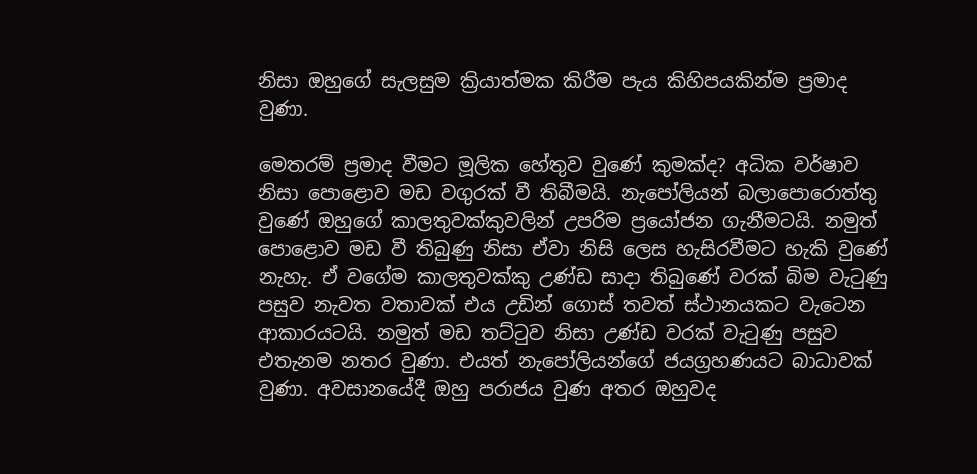නිසා ඔහුගේ සැලසුම ක්‍රියාත්මක කිරීම පැය කිහිපයකින්ම ප්‍රමාද වුණා.

මෙතරම් ප්‍රමාද වීමට මූලික හේතුව වුණේ කුමක්ද? අධික වර්ෂාව නිසා පොළොව මඩ වගුරක් වී තිබීමයි. නැපෝලියන් බලාපොරොත්තු වුණේ ඔහුගේ කාලතුවක්කුවලින් උපරිම ප්‍රයෝජන ගැනීමටයි. නමුත් පොළොව මඩ වී තිබුණු නිසා ඒවා නිසි ලෙස හැසිරවීමට හැකි වුණේ නැහැ. ඒ වගේම කාලතුවක්කු උණ්ඩ සාදා තිබුණේ වරක් බිම වැටුණු පසුව නැවත වතාවක් එය උඩින් ගොස් තවත් ස්ථානයකට වැටෙන ආකාරයටයි. නමුත් මඩ තට්ටුව නිසා උණ්ඩ වරක් වැටුණු පසුව එතැනම නතර වුණා. එයත් නැපෝලියන්ගේ ජයග්‍රහණයට බාධාවක් වුණා. අවසානයේදී ඔහු පරාජය වුණ අතර ඔහුවද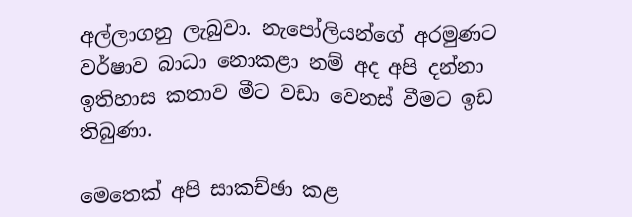අල්ලාගනු ලැබුවා. නැපෝලියන්ගේ අරමුණට වර්ෂාව බාධා නොකළා නම් අද අපි දන්නා ඉතිහාස කතාව මීට වඩා වෙනස් වීමට ඉඩ තිබුණා.

මෙතෙක් අපි සාකච්ඡා කළ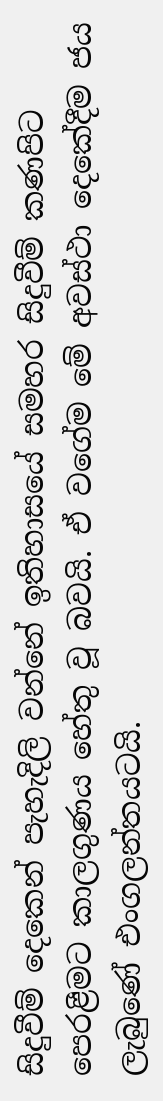සිදුවීම් දෙකෙන් පැහැදිලි වන්නේ ඉතිහාසයේ සමහර සිදුවීම් කණපිට පෙරළීමට කාලගුණය හේතු වූ බවයි. ඒ වගේම මේ අවස්ථා දෙකේදීම ජය ලැබුණේ එංගලන්තයටයි.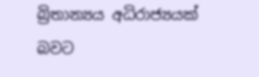බ්‍රිතාන්‍යය අධිරාජ්‍යයක් බවට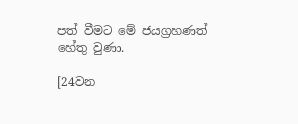පත් වීමට මේ ජයග්‍රහණත් හේතු වුණා.

[24වන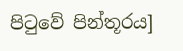පිටුවේ පින්තූරය]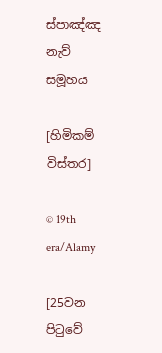ස්පාඤ්ඤ නැව් සමූහය

[හිමිකම් විස්තර]

© 19th era/Alamy

[25වන පිටුවේ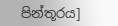පින්තූරය]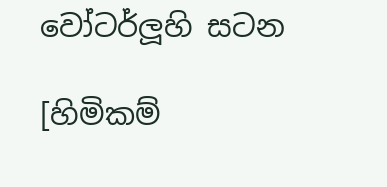වෝටර්ලූහි සටන

[හිමිකම්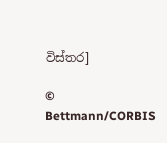විස්තර]

© Bettmann/CORBIS